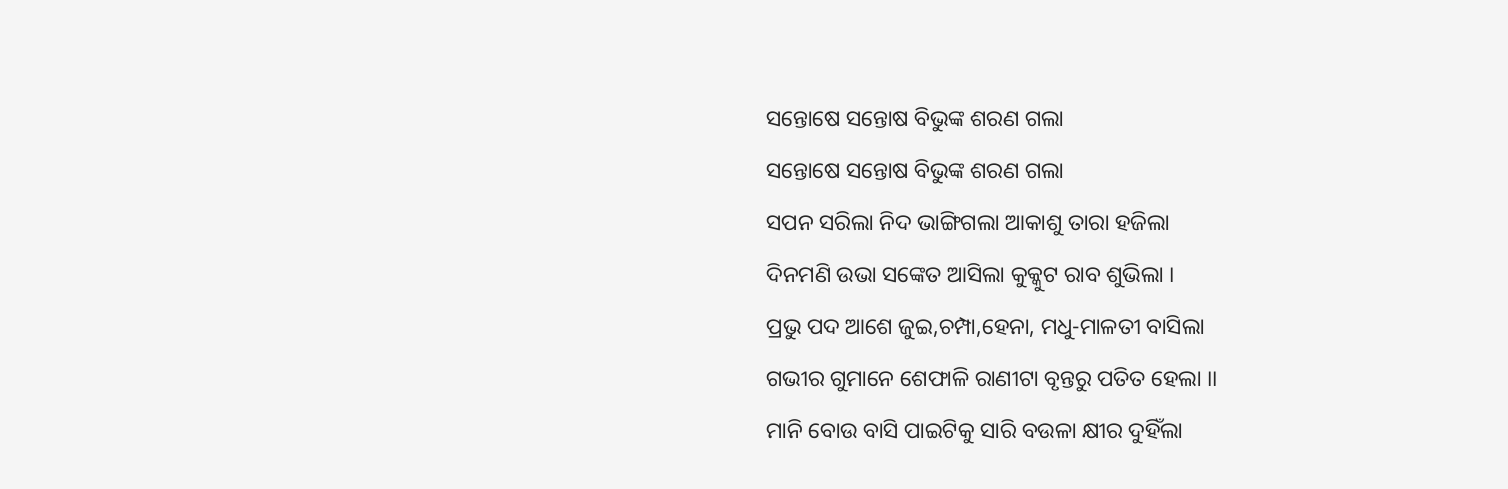ସନ୍ତୋଷେ ସନ୍ତୋଷ ବିଭୁଙ୍କ ଶରଣ ଗଲା
ସନ୍ତୋଷେ ସନ୍ତୋଷ ବିଭୁଙ୍କ ଶରଣ ଗଲା
ସପନ ସରିଲା ନିଦ ଭାଙ୍ଗିଗଲା ଆକାଶୁ ତାରା ହଜିଲା
ଦିନମଣି ଉଭା ସଙ୍କେତ ଆସିଲା କୁକ୍କୁଟ ରାବ ଶୁଭିଲା ।
ପ୍ରଭୁ ପଦ ଆଶେ ଜୁଇ,ଚମ୍ପା,ହେନା, ମଧୁ-ମାଳତୀ ବାସିଲା
ଗଭୀର ଗୁମାନେ ଶେଫାଳି ରାଣୀଟା ବୃନ୍ତରୁ ପତିତ ହେଲା ।।
ମାନି ବୋଉ ବାସି ପାଇଟିକୁ ସାରି ବଉଳା କ୍ଷୀର ଦୁହିଁଲା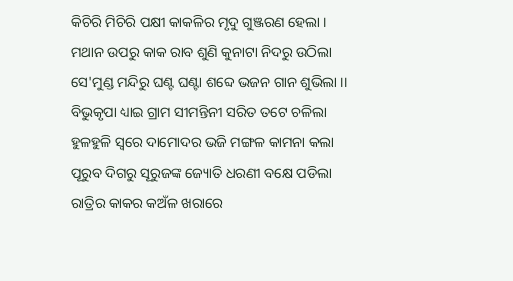କିଚିରି ମିଚିରି ପକ୍ଷୀ କାକଳିର ମୃଦୁ ଗୁଞ୍ଜରଣ ହେଲା ।
ମଥାନ ଉପରୁ କାକ ରାବ ଶୁଣି କୁନାଟା ନିଦରୁ ଉଠିଲା
ସେ'ମୁଣ୍ଡ ମନ୍ଦିରୁ ଘଣ୍ଟ ଘଣ୍ଟା ଶବ୍ଦେ ଭଜନ ଗାନ ଶୁଭିଲା ।।
ବିଭୁକୃପା ଧ୍ୟାଇ ଗ୍ରାମ ସୀମନ୍ତିନୀ ସରିତ ତଟେ ଚଳିଲା
ହୁଳହୁଳି ସ୍ବରେ ଦାମୋଦର ଭଜି ମଙ୍ଗଳ କାମନା କଲା
ପୂରୁବ ଦିଗରୁ ସୂରୁଜଙ୍କ ଜ୍ୟୋତି ଧରଣୀ ବକ୍ଷେ ପଡିଲା
ରାତ୍ରିର କାକର କଅଁଳ ଖରାରେ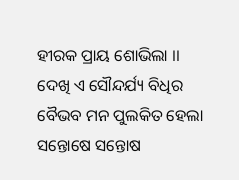ହୀରକ ପ୍ରାୟ ଶୋଭିଲା ।।
ଦେଖି ଏ ସୌନ୍ଦର୍ଯ୍ୟ ବିଧିର ବୈଭବ ମନ ପୁଲକିତ ହେଲା
ସନ୍ତୋଷେ ସନ୍ତୋଷ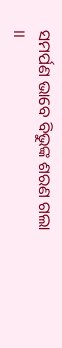ସମର୍ପଣ ଭାବେ ବିଭୁଙ୍କ ଶରଣ ଗଲା ।।